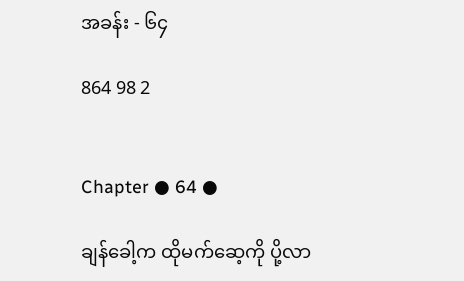အခန်း - ၆၄

864 98 2


Chapter ● 64 ●

ချန်ခေါ့က ထိုမက်ဆေ့ကို ပို့လာ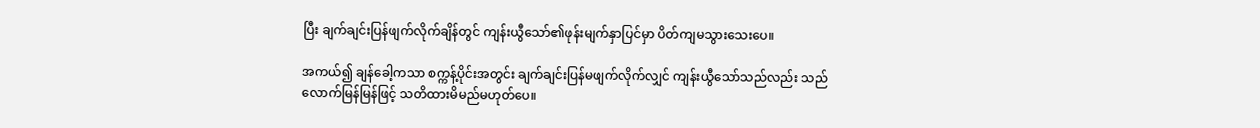ပြီး ချက်ချင်းပြန်ဖျက်လိုက်ချိန်တွင် ကျန်းယွီသော်၏ဖုန်းမျက်နှာပြင်မှာ ပိတ်ကျမသွားသေးပေ။

အကယ်၍ ချန်ခေါ့ကသာ စက္ကန့်ပိုင်းအတွင်း ချက်ချင်းပြန်မဖျက်လိုက်လျှင် ကျန်းယွီသော်သည်လည်း သည်လောက်မြန်မြန်ဖြင့် သတိထားမိမည်မဟုတ်ပေ။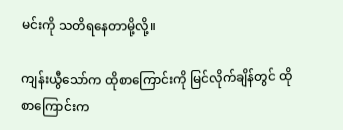မင်းကို သတိရနေတာမို့လို့။

ကျန်းယွီသော်က ထိုစာကြောင်းကို မြင်လိုက်ချိန်တွင် ထိုစာကြောင်းက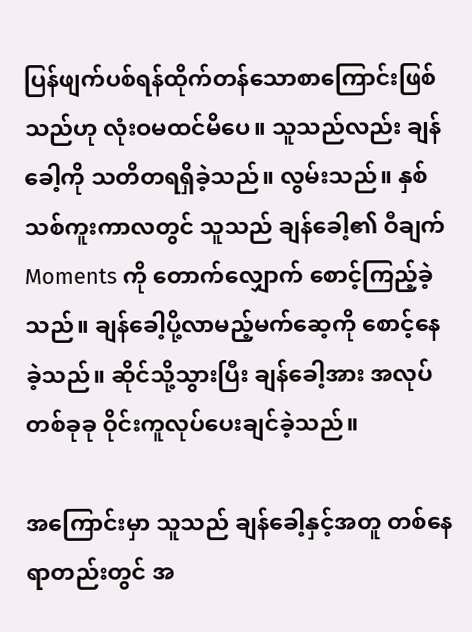ပြန်ဖျက်ပစ်ရန်ထိုက်တန်သောစာကြောင်းဖြစ်သည်ဟု လုံးဝမထင်မိပေ။ သူသည်လည်း ချန်ခေါ့ကို သတိတရရှိခဲ့သည်။ လွမ်းသည်။ နှစ်သစ်ကူးကာလတွင် သူသည် ချန်ခေါ့၏ ဝီချက် Moments ကို တောက်လျှောက် စောင့်ကြည့်ခဲ့သည်။ ချန်ခေါ့ပို့လာမည့်မက်ဆေ့ကို စောင့်နေခဲ့သည်။ ဆိုင်သို့သွားပြီး ချန်ခေါ့အား အလုပ်တစ်ခုခု ဝိုင်းကူလုပ်ပေးချင်ခဲ့သည်။

အကြောင်းမှာ သူသည် ချန်ခေါ့နှင့်အတူ တစ်နေရာတည်းတွင် အ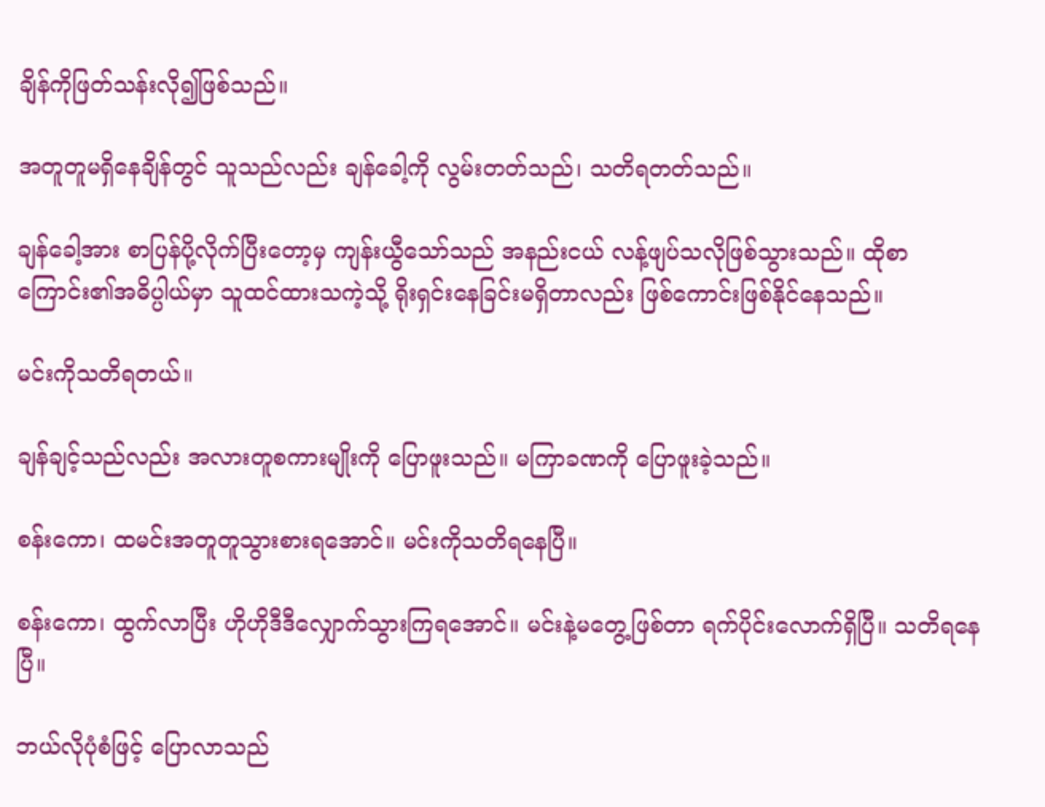ချိန်ကိုဖြတ်သန်းလို၍ဖြစ်သည်။

အတူတူမရှိနေချိန်တွင် သူသည်လည်း ချန်ခေါ့ကို လွမ်းတတ်သည်၊ သတိရတတ်သည်။

ချန်ခေါ့အား စာပြန်ပို့လိုက်ပြီးတော့မှ ကျန်းယွီသော်သည် အနည်းငယ် လန့်ဖျပ်သလိုဖြစ်သွားသည်။ ထိုစာကြောင်း၏အဓိပ္ပါယ်မှာ သူထင်ထားသကဲ့သို့ ရိုးရှင်းနေခြင်းမရှိတာလည်း ဖြစ်ကောင်းဖြစ်နိုင်နေသည်။

မင်းကိုသတိရတယ်။

ချန်ချင့်သည်လည်း အလားတူစကားမျိုးကို ပြောဖူးသည်။ မကြာခဏကို ပြောဖူးခဲ့သည်။

စန်းကော၊ ထမင်းအတူတူသွားစားရအောင်။ မင်းကိုသတိရနေပြီ။

စန်းကော၊ ထွက်လာပြီး ဟိုဟိုဒီဒီလျှောက်သွားကြရအောင်။ မင်းနဲ့မတွေ့ဖြစ်တာ ရက်ပိုင်းလောက်ရှိပြီ။ သတိရနေပြီ။

ဘယ်လိုပုံစံဖြင့် ပြောလာသည်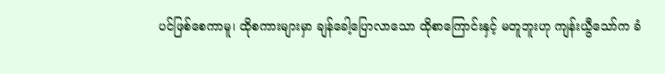ပင်ဖြစ်စေကာမူ၊ ထိုစကားများမှာ ချန်ခေါ့ပြောလာသော ထိုစာကြောင်းနှင့် မတူဘူးဟု ကျန်းယွီသော်က ခံ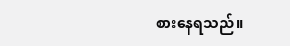စားနေရသည်။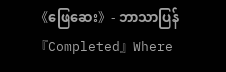《ဖြေဆေး》- ဘာသာပြန် 『Completed』Where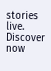stories live. Discover now